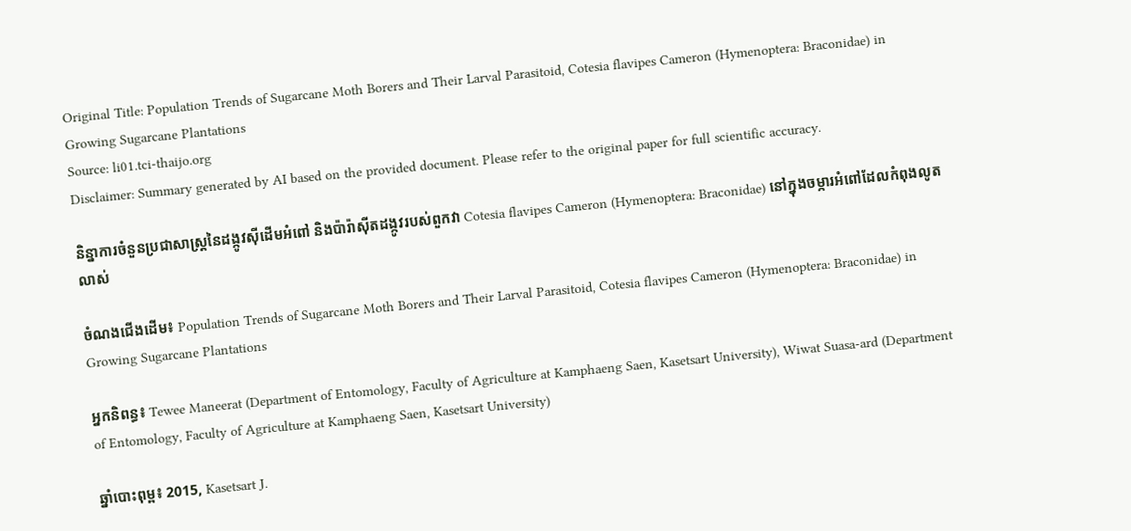Original Title: Population Trends of Sugarcane Moth Borers and Their Larval Parasitoid, Cotesia flavipes Cameron (Hymenoptera: Braconidae) in Growing Sugarcane Plantations
Source: li01.tci-thaijo.org
Disclaimer: Summary generated by AI based on the provided document. Please refer to the original paper for full scientific accuracy.

និន្នាការចំនួនប្រជាសាស្ត្រនៃដង្កូវស៊ីដើមអំពៅ និងប៉ារ៉ាស៊ីតដង្កូវរបស់ពួកវា Cotesia flavipes Cameron (Hymenoptera: Braconidae) នៅក្នុងចម្ការអំពៅដែលកំពុងលូតលាស់

ចំណងជើងដើម៖ Population Trends of Sugarcane Moth Borers and Their Larval Parasitoid, Cotesia flavipes Cameron (Hymenoptera: Braconidae) in Growing Sugarcane Plantations

អ្នកនិពន្ធ៖ Tewee Maneerat (Department of Entomology, Faculty of Agriculture at Kamphaeng Saen, Kasetsart University), Wiwat Suasa-ard (Department of Entomology, Faculty of Agriculture at Kamphaeng Saen, Kasetsart University)

ឆ្នាំបោះពុម្ព៖ 2015, Kasetsart J.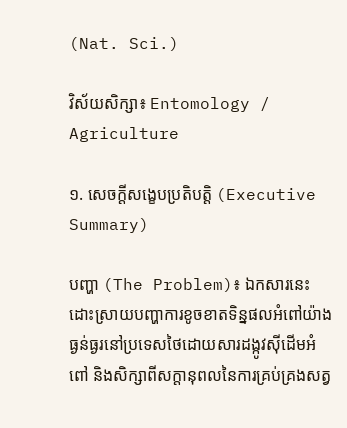(Nat. Sci.)

វិស័យសិក្សា៖ Entomology / Agriculture

១. សេចក្តីសង្ខេបប្រតិបត្តិ (Executive Summary)

បញ្ហា (The Problem)៖ ឯកសារនេះដោះស្រាយបញ្ហាការខូចខាតទិន្នផលអំពៅយ៉ាងធ្ងន់ធ្ងរនៅប្រទេសថៃដោយសារដង្កូវស៊ីដើមអំពៅ និងសិក្សាពីសក្តានុពលនៃការគ្រប់គ្រងសត្វ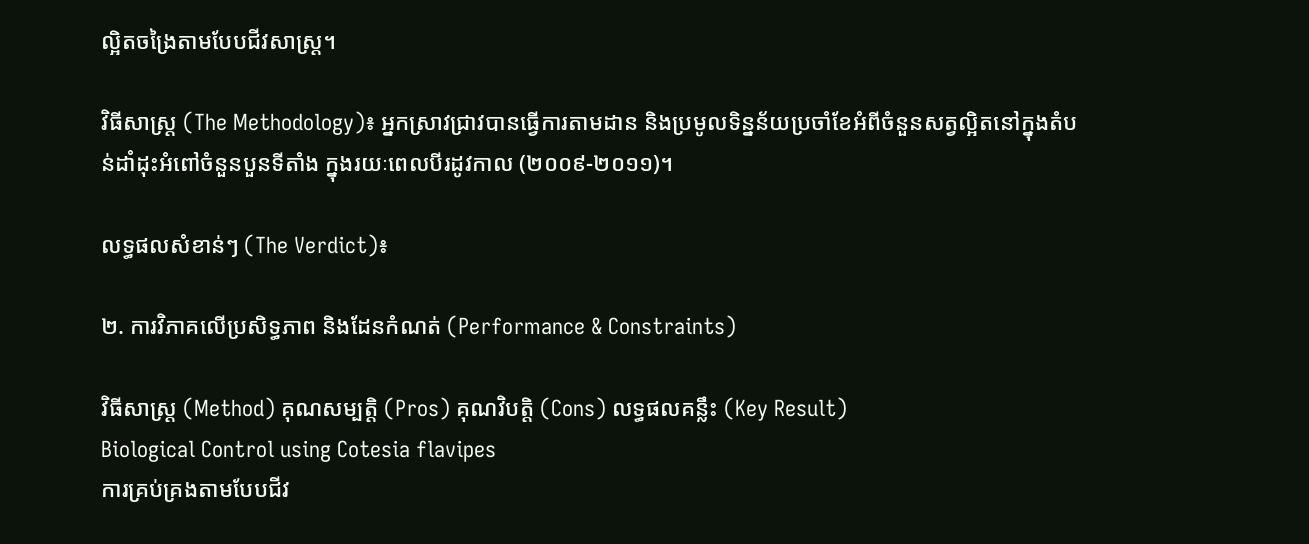ល្អិតចង្រៃតាមបែបជីវសាស្ត្រ។

វិធីសាស្ត្រ (The Methodology)៖ អ្នកស្រាវជ្រាវបានធ្វើការតាមដាន និងប្រមូលទិន្នន័យប្រចាំខែអំពីចំនួនសត្វល្អិតនៅក្នុងតំបន់ដាំដុះអំពៅចំនួនបួនទីតាំង ក្នុងរយៈពេលបីរដូវកាល (២០០៩-២០១១)។

លទ្ធផលសំខាន់ៗ (The Verdict)៖

២. ការវិភាគលើប្រសិទ្ធភាព និងដែនកំណត់ (Performance & Constraints)

វិធីសាស្ត្រ (Method) គុណសម្បត្តិ (Pros) គុណវិបត្តិ (Cons) លទ្ធផលគន្លឹះ (Key Result)
Biological Control using Cotesia flavipes
ការគ្រប់គ្រងតាមបែបជីវ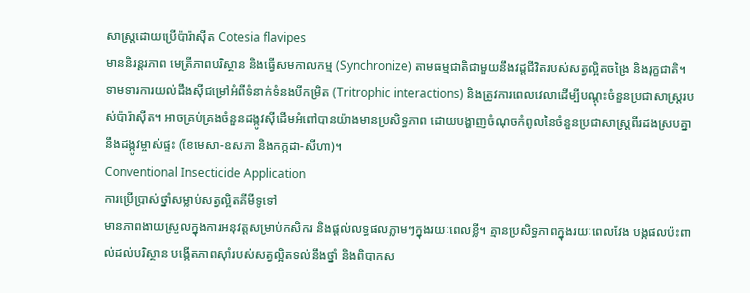សាស្ត្រដោយប្រើប៉ារ៉ាស៊ីត Cotesia flavipes
មាននិរន្តរភាព មេត្រីភាពបរិស្ថាន និងធ្វើសមកាលកម្ម (Synchronize) តាមធម្មជាតិជាមួយនឹងវដ្តជីវិតរបស់សត្វល្អិតចង្រៃ និងរុក្ខជាតិ។ ទាមទារការយល់ដឹងស៊ីជម្រៅអំពីទំនាក់ទំនងបីកម្រិត (Tritrophic interactions) និងត្រូវការពេលវេលាដើម្បីបណ្តុះចំនួនប្រជាសាស្ត្ររបស់ប៉ារ៉ាស៊ីត។ អាចគ្រប់គ្រងចំនួនដង្កូវស៊ីដើមអំពៅបានយ៉ាងមានប្រសិទ្ធភាព ដោយបង្ហាញចំណុចកំពូលនៃចំនួនប្រជាសាស្ត្រពីរដងស្របគ្នានឹងដង្កូវម្ចាស់ផ្ទះ (ខែមេសា-ឧសភា និងកក្កដា-សីហា)។
Conventional Insecticide Application
ការប្រើប្រាស់ថ្នាំសម្លាប់សត្វល្អិតគីមីទូទៅ
មានភាពងាយស្រួលក្នុងការអនុវត្តសម្រាប់កសិករ និងផ្តល់លទ្ធផលភ្លាមៗក្នុងរយៈពេលខ្លី។ គ្មានប្រសិទ្ធភាពក្នុងរយៈពេលវែង បង្កផលប៉ះពាល់ដល់បរិស្ថាន បង្កើតភាពស៊ាំរបស់សត្វល្អិតទល់នឹងថ្នាំ និងពិបាកស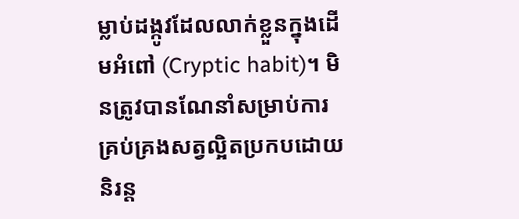ម្លាប់ដង្កូវដែលលាក់ខ្លួនក្នុងដើមអំពៅ (Cryptic habit)។ មិនត្រូវបានណែនាំសម្រាប់ការគ្រប់គ្រងសត្វល្អិតប្រកបដោយនិរន្ត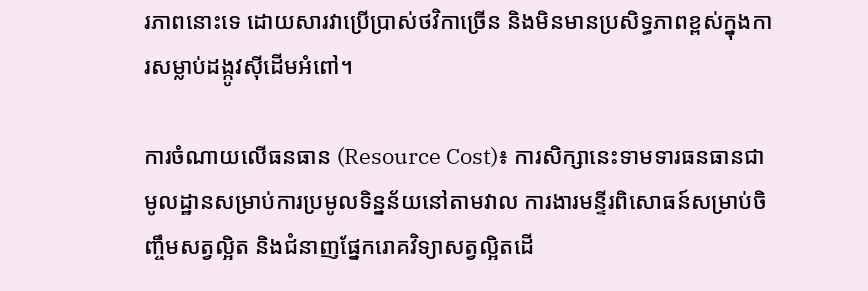រភាពនោះទេ ដោយសារវាប្រើប្រាស់ថវិកាច្រើន និងមិនមានប្រសិទ្ធភាពខ្ពស់ក្នុងការសម្លាប់ដង្កូវស៊ីដើមអំពៅ។

ការចំណាយលើធនធាន (Resource Cost)៖ ការសិក្សានេះទាមទារធនធានជាមូលដ្ឋានសម្រាប់ការប្រមូលទិន្នន័យនៅតាមវាល ការងារមន្ទីរពិសោធន៍សម្រាប់ចិញ្ចឹមសត្វល្អិត និងជំនាញផ្នែករោគវិទ្យាសត្វល្អិតដើ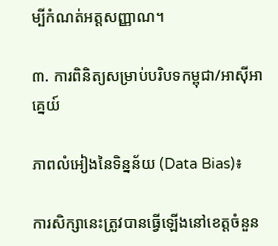ម្បីកំណត់អត្តសញ្ញាណ។

៣. ការពិនិត្យសម្រាប់បរិបទកម្ពុជា/អាស៊ីអាគ្នេយ៍

ភាពលំអៀងនៃទិន្នន័យ (Data Bias)៖

ការសិក្សានេះត្រូវបានធ្វើឡើងនៅខេត្តចំនួន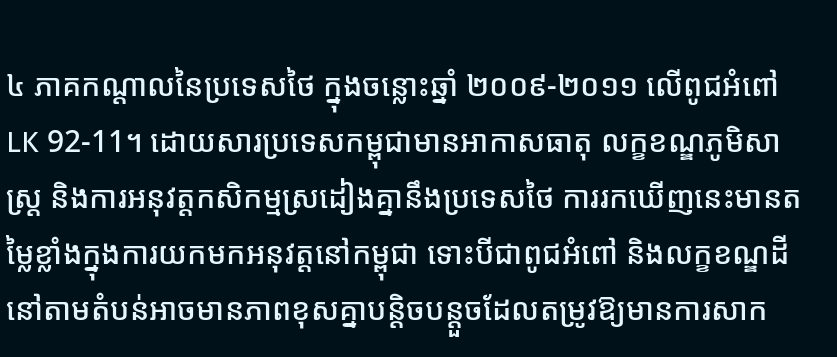៤ ភាគកណ្តាលនៃប្រទេសថៃ ក្នុងចន្លោះឆ្នាំ ២០០៩-២០១១ លើពូជអំពៅ LK 92-11។ ដោយសារប្រទេសកម្ពុជាមានអាកាសធាតុ លក្ខខណ្ឌភូមិសាស្ត្រ និងការអនុវត្តកសិកម្មស្រដៀងគ្នានឹងប្រទេសថៃ ការរកឃើញនេះមានតម្លៃខ្លាំងក្នុងការយកមកអនុវត្តនៅកម្ពុជា ទោះបីជាពូជអំពៅ និងលក្ខខណ្ឌដីនៅតាមតំបន់អាចមានភាពខុសគ្នាបន្តិចបន្តួចដែលតម្រូវឱ្យមានការសាក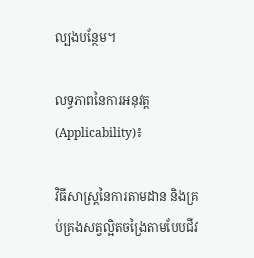ល្បងបន្ថែម។

លទ្ធភាពនៃការអនុវត្ត (Applicability)៖

វិធីសាស្ត្រនៃការតាមដាន និងគ្រប់គ្រងសត្វល្អិតចង្រៃតាមបែបជីវ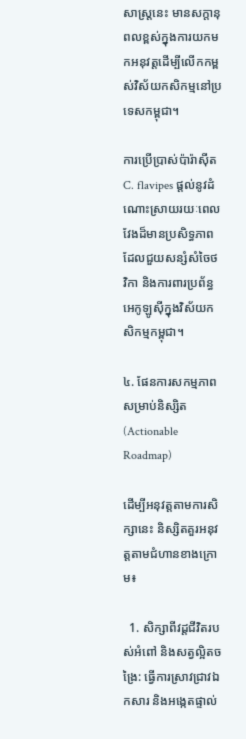សាស្ត្រនេះ មានសក្តានុពលខ្ពស់ក្នុងការយកមកអនុវត្តដើម្បីលើកកម្ពស់វិស័យកសិកម្មនៅប្រទេសកម្ពុជា។

ការប្រើប្រាស់ប៉ារ៉ាស៊ីត C. flavipes ផ្តល់នូវដំណោះស្រាយរយៈពេលវែងដ៏មានប្រសិទ្ធភាព ដែលជួយសន្សំសំចៃថវិកា និងការពារប្រព័ន្ធអេកូឡូស៊ីក្នុងវិស័យកសិកម្មកម្ពុជា។

៤. ផែនការសកម្មភាពសម្រាប់និស្សិត (Actionable Roadmap)

ដើម្បីអនុវត្តតាមការសិក្សានេះ និស្សិតគួរអនុវត្តតាមជំហានខាងក្រោម៖

  1. សិក្សាពីវដ្តជីវិតរបស់អំពៅ និងសត្វល្អិតចង្រៃ: ធ្វើការស្រាវជ្រាវឯកសារ និងអង្កេតផ្ទាល់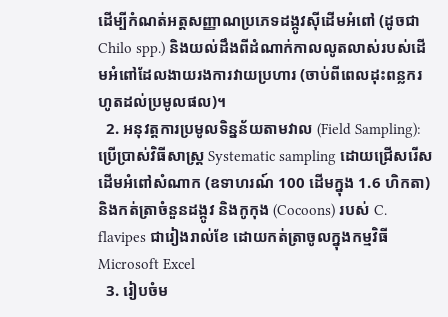ដើម្បីកំណត់អត្តសញ្ញាណប្រភេទដង្កូវស៊ីដើមអំពៅ (ដូចជា Chilo spp.) និងយល់ដឹងពីដំណាក់កាលលូតលាស់របស់ដើមអំពៅដែលងាយរងការវាយប្រហារ (ចាប់ពីពេលដុះពន្លករហូតដល់ប្រមូលផល)។
  2. អនុវត្តការប្រមូលទិន្នន័យតាមវាល (Field Sampling): ប្រើប្រាស់វិធីសាស្ត្រ Systematic sampling ដោយជ្រើសរើសដើមអំពៅសំណាក (ឧទាហរណ៍ 100 ដើមក្នុង 1.6 ហិកតា) និងកត់ត្រាចំនួនដង្កូវ និងកូកុង (Cocoons) របស់ C. flavipes ជារៀងរាល់ខែ ដោយកត់ត្រាចូលក្នុងកម្មវិធី Microsoft Excel
  3. រៀបចំម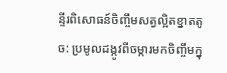ន្ទីរពិសោធន៍ចិញ្ចឹមសត្វល្អិតខ្នាតតូច: ប្រមូលដង្កូវពីចម្ការមកចិញ្ចឹមក្នុ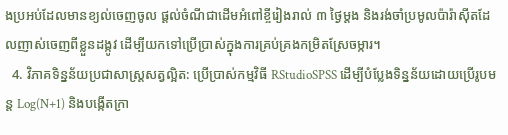ងប្រអប់ដែលមានខ្យល់ចេញចូល ផ្តល់ចំណីជាដើមអំពៅខ្ចីរៀងរាល់ ៣ ថ្ងៃម្តង និងរង់ចាំប្រមូលប៉ារ៉ាស៊ីតដែលញាស់ចេញពីខ្លួនដង្កូវ ដើម្បីយកទៅប្រើប្រាស់ក្នុងការគ្រប់គ្រងកម្រិតស្រែចម្ការ។
  4. វិភាគទិន្នន័យប្រជាសាស្ត្រសត្វល្អិត: ប្រើប្រាស់កម្មវិធី RStudioSPSS ដើម្បីបំប្លែងទិន្នន័យដោយប្រើរូបមន្ត Log(N+1) និងបង្កើតក្រា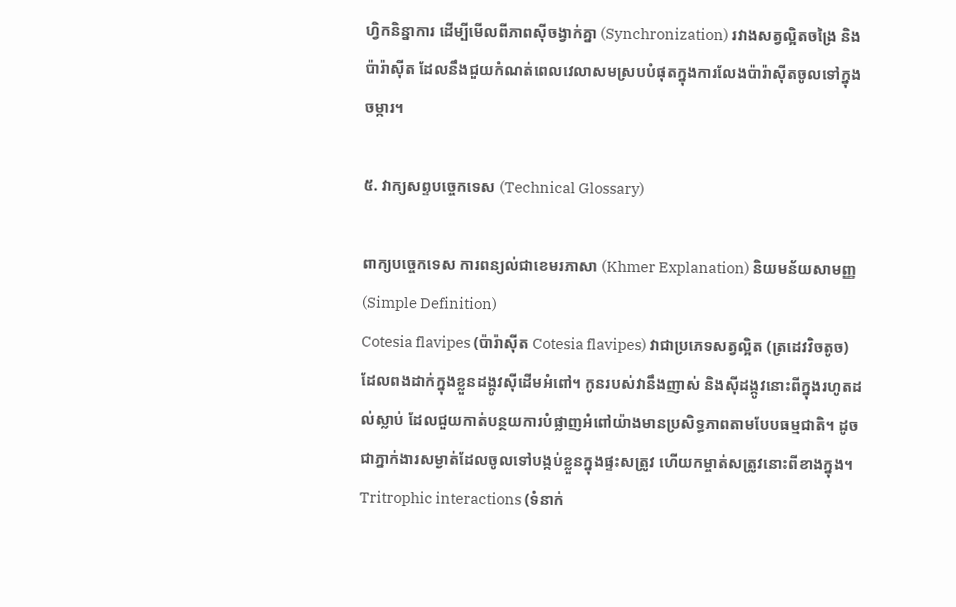ហ្វិកនិន្នាការ ដើម្បីមើលពីភាពស៊ីចង្វាក់គ្នា (Synchronization) រវាងសត្វល្អិតចង្រៃ និងប៉ារ៉ាស៊ីត ដែលនឹងជួយកំណត់ពេលវេលាសមស្របបំផុតក្នុងការលែងប៉ារ៉ាស៊ីតចូលទៅក្នុងចម្ការ។

៥. វាក្យសព្ទបច្ចេកទេស (Technical Glossary)

ពាក្យបច្ចេកទេស ការពន្យល់ជាខេមរភាសា (Khmer Explanation) និយមន័យសាមញ្ញ (Simple Definition)
Cotesia flavipes (ប៉ារ៉ាស៊ីត Cotesia flavipes) វាជាប្រភេទសត្វល្អិត (ត្រដេវវិចតូច) ដែលពងដាក់ក្នុងខ្លួនដង្កូវស៊ីដើមអំពៅ។ កូនរបស់វានឹងញាស់ និងស៊ីដង្កូវនោះពីក្នុងរហូតដល់ស្លាប់ ដែលជួយកាត់បន្ថយការបំផ្លាញអំពៅយ៉ាងមានប្រសិទ្ធភាពតាមបែបធម្មជាតិ។ ដូចជាភ្នាក់ងារសម្ងាត់ដែលចូលទៅបង្កប់ខ្លួនក្នុងផ្ទះសត្រូវ ហើយកម្ចាត់សត្រូវនោះពីខាងក្នុង។
Tritrophic interactions (ទំនាក់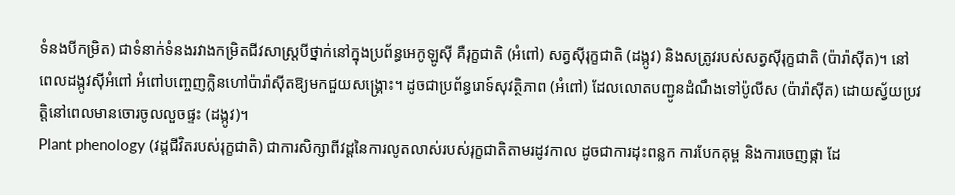ទំនងបីកម្រិត) ជាទំនាក់ទំនងរវាងកម្រិតជីវសាស្ត្របីថ្នាក់នៅក្នុងប្រព័ន្ធអេកូឡូស៊ី គឺរុក្ខជាតិ (អំពៅ) សត្វស៊ីរុក្ខជាតិ (ដង្កូវ) និងសត្រូវរបស់សត្វស៊ីរុក្ខជាតិ (ប៉ារ៉ាស៊ីត)។ នៅពេលដង្កូវស៊ីអំពៅ អំពៅបញ្ចេញក្លិនហៅប៉ារ៉ាស៊ីតឱ្យមកជួយសង្គ្រោះ។ ដូចជាប្រព័ន្ធរោទ៍សុវត្ថិភាព (អំពៅ) ដែលលោតបញ្ជូនដំណឹងទៅប៉ូលីស (ប៉ារ៉ាស៊ីត) ដោយស្វ័យប្រវត្តិនៅពេលមានចោរចូលលួចផ្ទះ (ដង្កូវ)។
Plant phenology (វដ្តជីវិតរបស់រុក្ខជាតិ) ជាការសិក្សាពីវដ្តនៃការលូតលាស់របស់រុក្ខជាតិតាមរដូវកាល ដូចជាការដុះពន្លក ការបែកគុម្ព និងការចេញផ្កា ដែ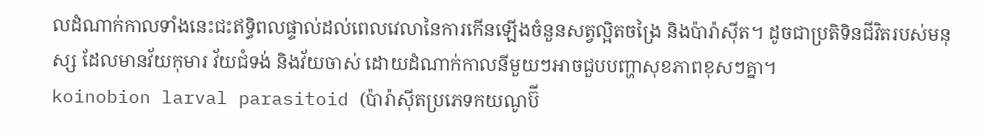លដំណាក់កាលទាំងនេះជះឥទ្ធិពលផ្ទាល់ដល់ពេលវេលានៃការកើនឡើងចំនួនសត្វល្អិតចង្រៃ និងប៉ារ៉ាស៊ីត។ ដូចជាប្រតិទិនជីវិតរបស់មនុស្ស ដែលមានវ័យកុមារ វ័យជំទង់ និងវ័យចាស់ ដោយដំណាក់កាលនីមួយៗអាចជួបបញ្ហាសុខភាពខុសៗគ្នា។
koinobion larval parasitoid (ប៉ារ៉ាស៊ីតប្រភេទកយណូប៊ី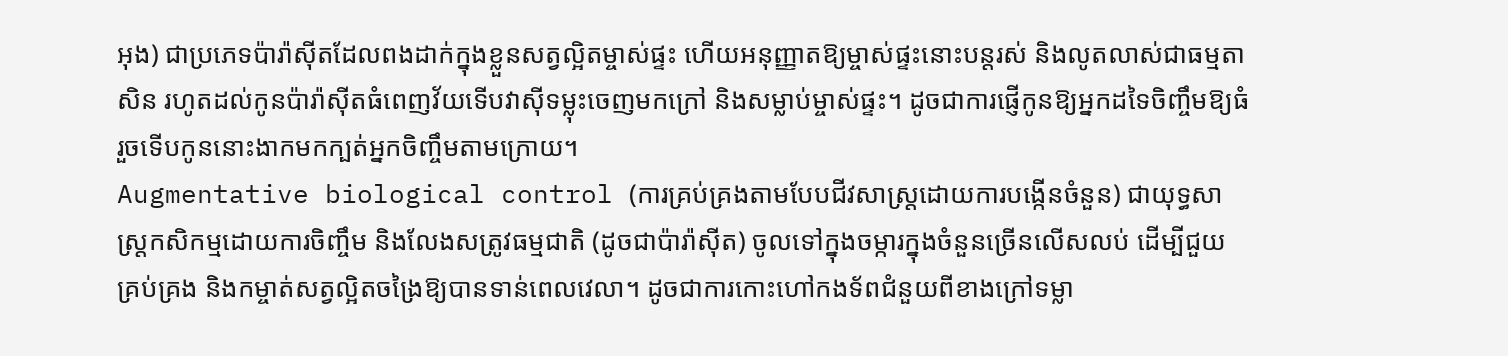អុង) ជាប្រភេទប៉ារ៉ាស៊ីតដែលពងដាក់ក្នុងខ្លួនសត្វល្អិតម្ចាស់ផ្ទះ ហើយអនុញ្ញាតឱ្យម្ចាស់ផ្ទះនោះបន្តរស់ និងលូតលាស់ជាធម្មតាសិន រហូតដល់កូនប៉ារ៉ាស៊ីតធំពេញវ័យទើបវាស៊ីទម្លុះចេញមកក្រៅ និងសម្លាប់ម្ចាស់ផ្ទះ។ ដូចជាការផ្ញើកូនឱ្យអ្នកដទៃចិញ្ចឹមឱ្យធំ រួចទើបកូននោះងាកមកក្បត់អ្នកចិញ្ចឹមតាមក្រោយ។
Augmentative biological control (ការគ្រប់គ្រងតាមបែបជីវសាស្ត្រដោយការបង្កើនចំនួន) ជាយុទ្ធសាស្ត្រកសិកម្មដោយការចិញ្ចឹម និងលែងសត្រូវធម្មជាតិ (ដូចជាប៉ារ៉ាស៊ីត) ចូលទៅក្នុងចម្ការក្នុងចំនួនច្រើនលើសលប់ ដើម្បីជួយគ្រប់គ្រង និងកម្ចាត់សត្វល្អិតចង្រៃឱ្យបានទាន់ពេលវេលា។ ដូចជាការកោះហៅកងទ័ពជំនួយពីខាងក្រៅទម្លា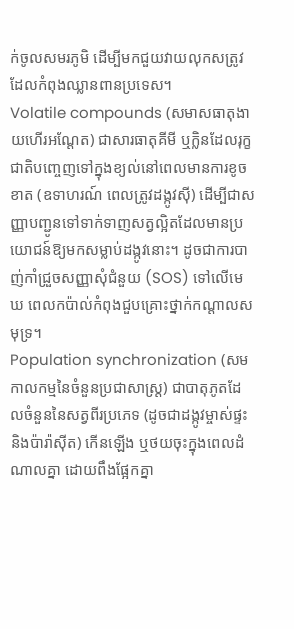ក់ចូលសមរភូមិ ដើម្បីមកជួយវាយលុកសត្រូវដែលកំពុងឈ្លានពានប្រទេស។
Volatile compounds (សមាសធាតុងាយហើរអណ្តែត) ជាសារធាតុគីមី ឬក្លិនដែលរុក្ខជាតិបញ្ចេញទៅក្នុងខ្យល់នៅពេលមានការខូចខាត (ឧទាហរណ៍ ពេលត្រូវដង្កូវស៊ី) ដើម្បីជាសញ្ញាបញ្ជូនទៅទាក់ទាញសត្វល្អិតដែលមានប្រយោជន៍ឱ្យមកសម្លាប់ដង្កូវនោះ។ ដូចជាការបាញ់កាំជ្រួចសញ្ញាសុំជំនួយ (SOS) ទៅលើមេឃ ពេលកប៉ាល់កំពុងជួបគ្រោះថ្នាក់កណ្តាលសមុទ្រ។
Population synchronization (សមកាលកម្មនៃចំនួនប្រជាសាស្ត្រ) ជាបាតុភូតដែលចំនួននៃសត្វពីរប្រភេទ (ដូចជាដង្កូវម្ចាស់ផ្ទះ និងប៉ារ៉ាស៊ីត) កើនឡើង ឬថយចុះក្នុងពេលដំណាលគ្នា ដោយពឹងផ្អែកគ្នា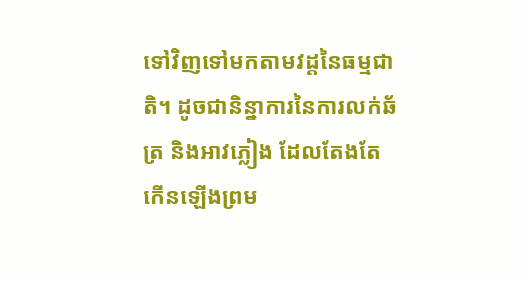ទៅវិញទៅមកតាមវដ្តនៃធម្មជាតិ។ ដូចជានិន្នាការនៃការលក់ឆ័ត្រ និងអាវភ្លៀង ដែលតែងតែកើនឡើងព្រម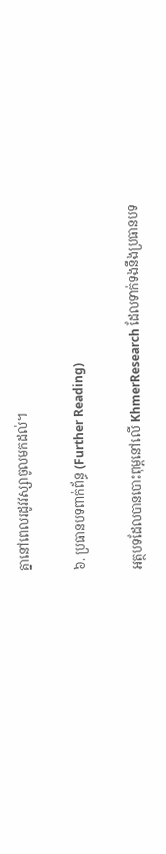គ្នានៅពេលរដូវវស្សាចូលមកដល់។

៦. ប្រធានបទពាក់ព័ន្ធ (Further Reading)

អត្ថបទដែលបានបោះពុម្ពនៅលើ KhmerResearch ដែលទាក់ទងនឹងប្រធានបទ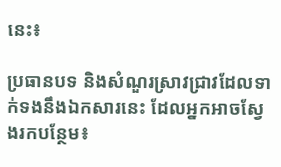នេះ៖

ប្រធានបទ និងសំណួរស្រាវជ្រាវដែលទាក់ទងនឹងឯកសារនេះ ដែលអ្នកអាចស្វែងរកបន្ថែម៖